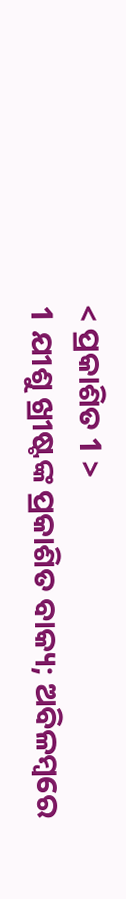< ପ୍ରକାଶିତ 1 >
1 ଯୀଶୁ ଖ୍ରୀଷ୍ଟଙ୍କ ପ୍ରକାଶିତ ବାକ୍ୟ; ଅବିଳମ୍ବରେ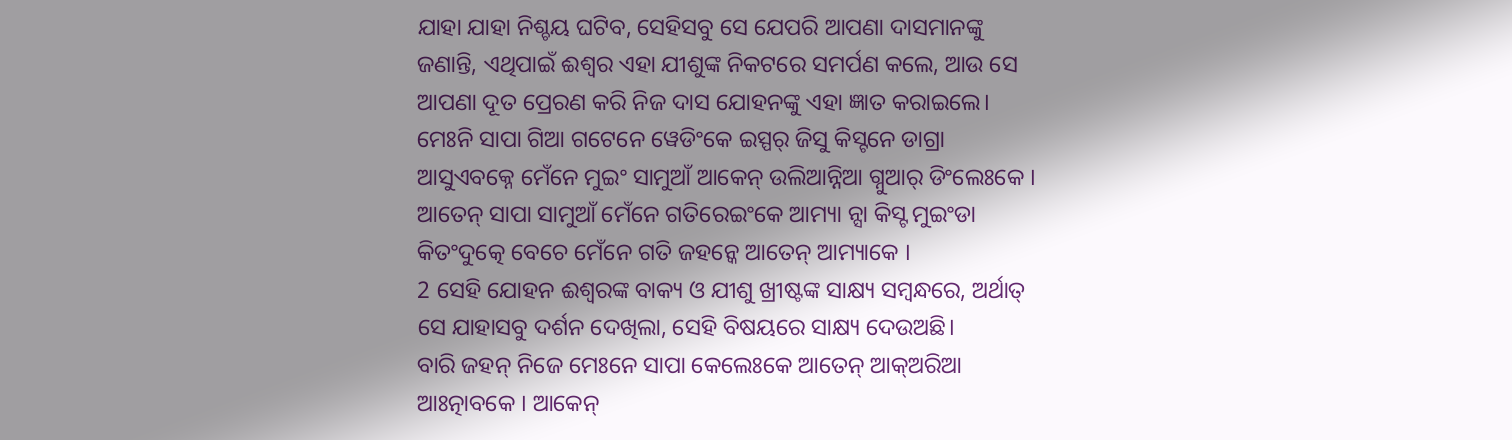ଯାହା ଯାହା ନିଶ୍ଚୟ ଘଟିବ, ସେହିସବୁ ସେ ଯେପରି ଆପଣା ଦାସମାନଙ୍କୁ ଜଣାନ୍ତି, ଏଥିପାଇଁ ଈଶ୍ବର ଏହା ଯୀଶୁଙ୍କ ନିକଟରେ ସମର୍ପଣ କଲେ, ଆଉ ସେ ଆପଣା ଦୂତ ପ୍ରେରଣ କରି ନିଜ ଦାସ ଯୋହନଙ୍କୁ ଏହା ଜ୍ଞାତ କରାଇଲେ।
ମେଃନି ସାପା ଗିଆ ଗଟେନେ ୱେଡିଂକେ ଇସ୍ପର୍ ଜିସୁ କିସ୍ଟନେ ଡାଗ୍ରା ଆସୁଏବକ୍ନେ ମେଁନେ ମୁଇଂ ସାମୁଆଁ ଆକେନ୍ ଉଲିଆନ୍ନିଆ ଗ୍ନୁଆର୍ ଡିଂଲେଃକେ । ଆତେନ୍ ସାପା ସାମୁଆଁ ମେଁନେ ଗତିରେଇଂକେ ଆମ୍ୟା ନ୍ସା କିସ୍ଟ ମୁଇଂଡା କିତଂଦୁତ୍କେ ବେଚେ ମେଁନେ ଗତି ଜହନ୍କେ ଆତେନ୍ ଆମ୍ୟାକେ ।
2 ସେହି ଯୋହନ ଈଶ୍ବରଙ୍କ ବାକ୍ୟ ଓ ଯୀଶୁ ଖ୍ରୀଷ୍ଟଙ୍କ ସାକ୍ଷ୍ୟ ସମ୍ବନ୍ଧରେ, ଅର୍ଥାତ୍ ସେ ଯାହାସବୁ ଦର୍ଶନ ଦେଖିଲା, ସେହି ବିଷୟରେ ସାକ୍ଷ୍ୟ ଦେଉଅଛି।
ବାରି ଜହନ୍ ନିଜେ ମେଃନେ ସାପା କେଲେଃକେ ଆତେନ୍ ଆକ୍ଅରିଆ ଆଃତ୍ନାବକେ । ଆକେନ୍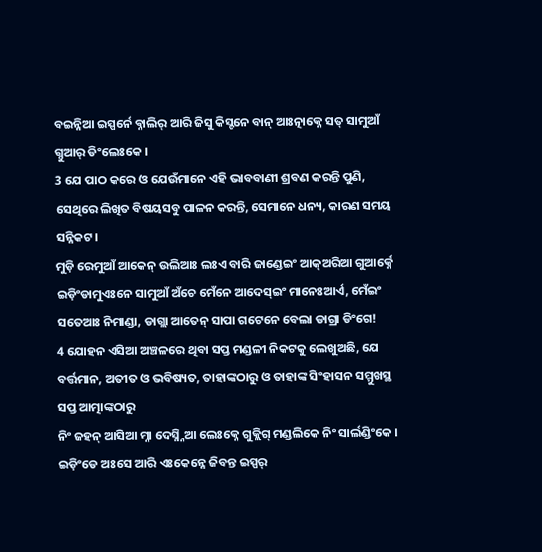ବଇନ୍ନିଆ ଇସ୍ପର୍ନେ ବ୍ନାଲିର୍ ଆରି ଜିସୁ କିସ୍ଟନେ ବାନ୍ ଆଃତ୍ନାକ୍ନେ ସତ୍ ସାମୁଆଁ ଗ୍ନୁଆର୍ ଡିଂଲେଃକେ ।
3 ଯେ ପାଠ କରେ ଓ ଯେଉଁମାନେ ଏହି ଭାବବାଣୀ ଶ୍ରବଣ କରନ୍ତି ପୁଣି, ସେଥିରେ ଲିଖିତ ବିଷୟସବୁ ପାଳନ କରନ୍ତି, ସେମାନେ ଧନ୍ୟ, କାରଣ ସମୟ ସନ୍ନିକଟ।
ମୁଡ଼ି ରେମୁଆଁ ଆକେନ୍ ଉଲିଆଃ ଲଃଏ ବାରି ଜାଣ୍ଡେଇଂ ଆକ୍ଅରିଆ ଗୁଆର୍କ୍ନେ ଇଡ଼ିଂଡାମୁଏଃନେ ସାମୁଆଁ ଅଁଚେ ମେଁନେ ଆଦେସ୍ଇଂ ମାନେଃଆର୍ଏ, ମେଁଇଂ ସତେଆଃ ନିମାଣ୍ଡା, ଡାଗ୍ଲା ଆତେନ୍ ସାପା ଗଟେନେ ବେଲା ଡାଗ୍ରା ଡିଂଗେ!
4 ଯୋହନ ଏସିଆ ଅଞ୍ଚଳରେ ଥିବା ସପ୍ତ ମଣ୍ଡଳୀ ନିକଟକୁ ଲେଖୁଅଛି, ଯେ ବର୍ତ୍ତମାନ, ଅତୀତ ଓ ଭବିଷ୍ୟତ, ତାହାଙ୍କଠାରୁ ଓ ତାହାଙ୍କ ସିଂହାସନ ସମ୍ମୁଖସ୍ଥ ସପ୍ତ ଆତ୍ମାଙ୍କଠାରୁ
ନିଂ ଜହନ୍ ଆସିଆ ମ୍ନା ଦେସ୍ନ୍ନିଆ ଲେଃକ୍ନେ ଗୁକ୍ଲିଗ୍ ମଣ୍ଡଲିକେ ନିଂ ସାର୍ଲଣ୍ଡିଂକେ । ଇଡ଼ିଂଡେ ଅଃସେ ଆରି ଏଃକେନ୍ନେ ଜିବନ୍ତ ଇସ୍ପର୍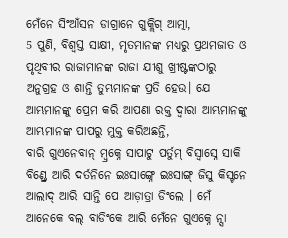ମେଁନେ ସିଂଆଁସନ ଡାଗ୍ରାନେ ଗୁକ୍ଲିଗ୍ ଆତ୍ମା,
5 ପୁଣି, ବିଶ୍ୱସ୍ତ ସାକ୍ଷୀ, ମୃତମାନଙ୍କ ମଧ୍ୟରୁ ପ୍ରଥମଜାତ ଓ ପୃଥିବୀର ରାଜାମାନଙ୍କ ରାଜା ଯୀଶୁ ଖ୍ରୀଷ୍ଟଙ୍କଠାରୁ ଅନୁଗ୍ରହ ଓ ଶାନ୍ତି ତୁମ୍ଭମାନଙ୍କ ପ୍ରତି ହେଉ। ଯେ ଆମ୍ଭମାନଙ୍କୁ ପ୍ରେମ କରି ଆପଣା ରକ୍ତ ଦ୍ୱାରା ଆମ୍ଭମାନଙ୍କୁ ଆମ୍ଭମାନଙ୍କ ପାପରୁ ମୁକ୍ତ କରିଅଛନ୍ତି,
ବାରି ଗୁଏନେବାନ୍ ମ୍ବ୍ରକ୍ନେ ସାପାଟୁ ପର୍ତୁମ୍ ବିସ୍ବାସ୍ନେ ସାକି ବିଣ୍ଡ୍ରେ ଆରି ଦର୍ତନିନେ ଇଃସାଙ୍ଗ୍ନେ ଇଃସାଙ୍ଗ୍ ଜିସୁ କିସ୍ଟନେ ଆଲାଦ୍ ଆରି ସାନ୍ତି ପେ ଆଡ଼ାତ୍ରା ଡିଂଲେ । ମେଁ ଆନେକେ ବଲ୍ ବାଡିଂକେ ଆରି ମେଁନେ ଗୁଏକ୍ନେ ନ୍ସା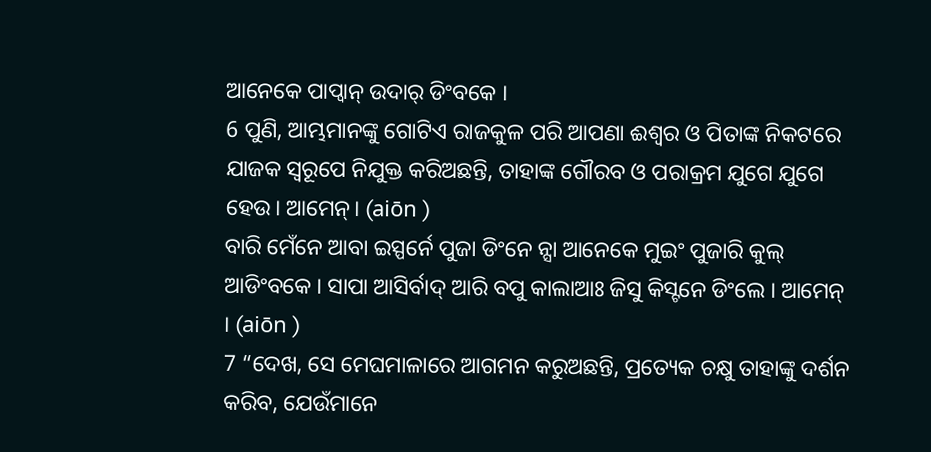ଆନେକେ ପାପ୍ବାନ୍ ଉଦାର୍ ଡିଂବକେ ।
6 ପୁଣି, ଆମ୍ଭମାନଙ୍କୁ ଗୋଟିଏ ରାଜକୁଳ ପରି ଆପଣା ଈଶ୍ବର ଓ ପିତାଙ୍କ ନିକଟରେ ଯାଜକ ସ୍ୱରୂପେ ନିଯୁକ୍ତ କରିଅଛନ୍ତି, ତାହାଙ୍କ ଗୌରବ ଓ ପରାକ୍ରମ ଯୁଗେ ଯୁଗେ ହେଉ। ଆମେନ୍। (aiōn )
ବାରି ମେଁନେ ଆବା ଇସ୍ପର୍ନେ ପୁଜା ଡିଂନେ ନ୍ସା ଆନେକେ ମୁଇଂ ପୁଜାରି କୁଲ୍ ଆଡିଂବକେ । ସାପା ଆସିର୍ବାଦ୍ ଆରି ବପୁ କାଲାଆଃ ଜିସୁ କିସ୍ଟନେ ଡିଂଲେ । ଆମେନ୍ । (aiōn )
7 “ଦେଖ, ସେ ମେଘମାଳାରେ ଆଗମନ କରୁଅଛନ୍ତି, ପ୍ରତ୍ୟେକ ଚକ୍ଷୁ ତାହାଙ୍କୁ ଦର୍ଶନ କରିବ, ଯେଉଁମାନେ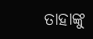ତାହାଙ୍କୁ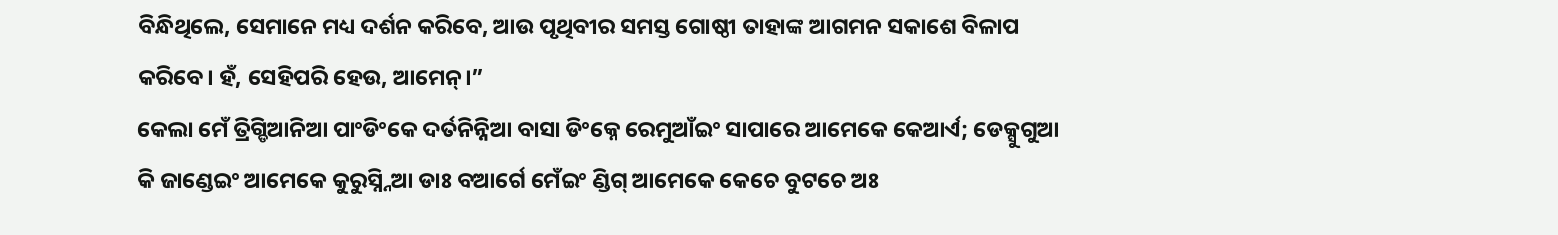ବିନ୍ଧିଥିଲେ, ସେମାନେ ମଧ୍ୟ ଦର୍ଶନ କରିବେ, ଆଉ ପୃଥିବୀର ସମସ୍ତ ଗୋଷ୍ଠୀ ତାହାଙ୍କ ଆଗମନ ସକାଶେ ବିଳାପ କରିବେ। ହଁ, ସେହିପରି ହେଉ, ଆମେନ୍।”
କେଲା ମେଁ ତ୍ରିଗ୍ଡିଆନିଆ ପାଂଡିଂକେ ଦର୍ତନିନ୍ନିଆ ବାସା ଡିଂକ୍ନେ ରେମୁଆଁଇଂ ସାପାରେ ଆମେକେ କେଆର୍ଏ; ଡେକ୍ସୁଗୁଆ କି ଜାଣ୍ଡେଇଂ ଆମେକେ କୁରୁସ୍ନ୍ନିଆ ଡାଃ ବଆର୍ଗେ ମେଁଇଂ ଣ୍ଡିଗ୍ ଆମେକେ କେଚେ ବୁଟଚେ ଅଃ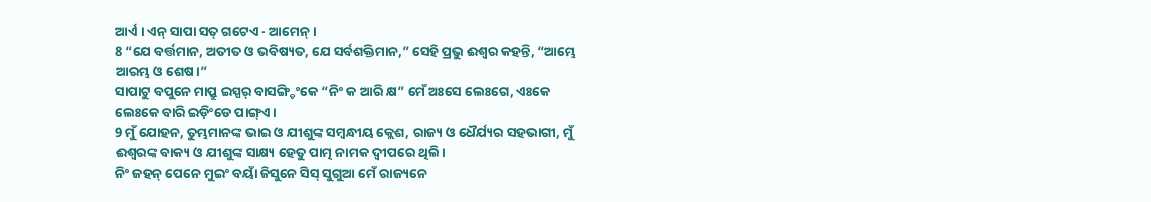ଆର୍ଏ । ଏନ୍ ସାପା ସତ୍ ଗଟେଏ - ଆମେନ୍ ।
8 “ଯେ ବର୍ତ୍ତମାନ, ଅତୀତ ଓ ଭବିଷ୍ୟତ, ଯେ ସର୍ବଶକ୍ତିମାନ,” ସେହି ପ୍ରଭୁ ଈଶ୍ବର କହନ୍ତି, “ଆମ୍ଭେ ଆରମ୍ଭ ଓ ଶେଷ।”
ସାପାଟୁ ବପୁନେ ମାପ୍ରୁ ଇସ୍ପର୍ ବାସଙ୍ଗ୍ଡିଂକେ “ନିଂ କ ଆରି କ୍ଷ” ମେଁ ଅଃସେ ଲେଃଗେ, ଏଃକେ ଲେଃକେ ବାରି ଇଡ଼ିଂଡେ ପାଙ୍ଗ୍ଏ ।
9 ମୁଁ ଯୋହନ, ତୁମ୍ଭମାନଙ୍କ ଭାଇ ଓ ଯୀଶୁଙ୍କ ସମ୍ବନ୍ଧୀୟ କ୍ଲେଶ, ରାଜ୍ୟ ଓ ଧୈର୍ଯ୍ୟର ସହଭାଗୀ, ମୁଁ ଈଶ୍ବରଙ୍କ ବାକ୍ୟ ଓ ଯୀଶୁଙ୍କ ସାକ୍ଷ୍ୟ ହେତୁ ପାତ୍ମ ନାମକ ଦ୍ୱୀପରେ ଥିଲି।
ନିଂ ଜହନ୍ ପେନେ ମୁଇଂ ବୟାଁ ଜିସୁନେ ସିସ୍ ସୁଗୁଆ ମେଁ ରାଜ୍ୟନେ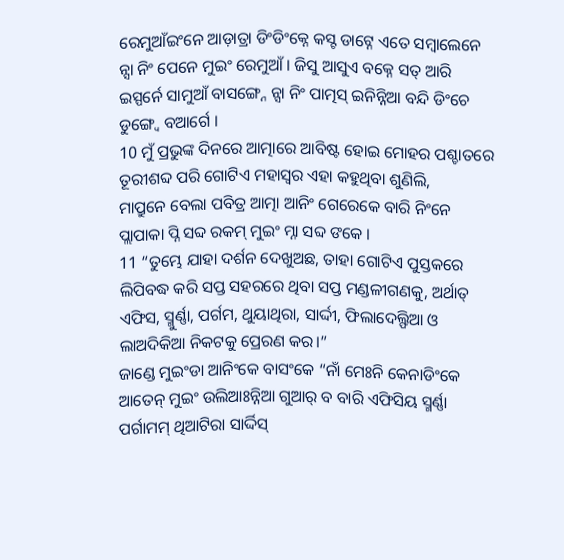ରେମୁଆଁଇଂନେ ଆଡ଼ାତ୍ରା ଡିଂଡିଂକ୍ନେ କସ୍ଟ ଡାଟ୍ନେ ଏତେ ସମ୍ବାଲେନେ ନ୍ସା ନିଂ ପେନେ ମୁଇଂ ରେମୁଆଁ । ଜିସୁ ଆସୁଏ ବକ୍ନେ ସତ୍ ଆରି ଇସ୍ପର୍ନେ ସାମୁଆଁ ବାସଙ୍ଗ୍ନେ ନ୍ସା ନିଂ ପାତ୍ମସ୍ ଇନିନ୍ନିଆ ବନ୍ଦି ଡିଂଚେ ଡୁଙ୍ଗ୍ୱେ ବଆର୍ଗେ ।
10 ମୁଁ ପ୍ରଭୁଙ୍କ ଦିନରେ ଆତ୍ମାରେ ଆବିଷ୍ଟ ହୋଇ ମୋହର ପଶ୍ଚାତରେ ତୂରୀଶବ୍ଦ ପରି ଗୋଟିଏ ମହାସ୍ୱର ଏହା କହୁଥିବା ଶୁଣିଲି,
ମାପ୍ରୁନେ ବେଲା ପବିତ୍ର ଆତ୍ମା ଆନିଂ ଗେରେକେ ବାରି ନିଂନେ ପ୍ଲାପାକା ପ୍ନି ସବ୍ଦ ରକମ୍ ମୁଇଂ ମ୍ନା ସବ୍ଦ ଙକେ ।
11 “ତୁମ୍ଭେ ଯାହା ଦର୍ଶନ ଦେଖୁଅଛ, ତାହା ଗୋଟିଏ ପୁସ୍ତକରେ ଲିପିବଦ୍ଧ କରି ସପ୍ତ ସହରରେ ଥିବା ସପ୍ତ ମଣ୍ଡଳୀଗଣକୁ, ଅର୍ଥାତ୍ ଏଫିସ, ସ୍ମୁର୍ଣ୍ଣା, ପର୍ଗମ, ଥୁୟାଥିରା, ସାର୍ଦ୍ଦୀ, ଫିଲାଦେଲ୍ଫିଆ ଓ ଲାଅଦିକିଆ ନିକଟକୁ ପ୍ରେରଣ କର।”
ଜାଣ୍ଡେ ମୁଇଂଡା ଆନିଂକେ ବାସଂକେ “ନାଁ ମେଃନି କେନାଡିଂକେ ଆତେନ୍ ମୁଇଂ ଉଲିଆଃନ୍ନିଆ ଗୁଆର୍ ବ ବାରି ଏଫିସିୟ ସ୍ମର୍ଣ୍ଣା ପର୍ଗାମମ୍ ଥିଆଟିରା ସାର୍ଦ୍ଦିସ୍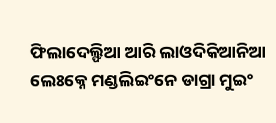ଫିଲାଦେଲ୍ଫିଆ ଆରି ଲାଓଦିକିଆନିଆ ଲେଃକ୍ନେ ମଣ୍ଡଲିଇଂନେ ଡାଗ୍ରା ମୁଇଂ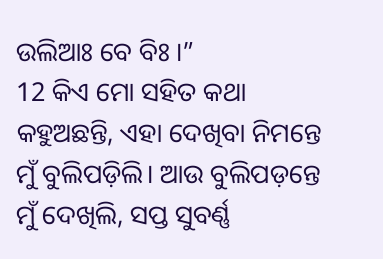ଉଲିଆଃ ବେ ବିଃ ।”
12 କିଏ ମୋ ସହିତ କଥା କହୁଅଛନ୍ତି, ଏହା ଦେଖିବା ନିମନ୍ତେ ମୁଁ ବୁଲିପଡ଼ିଲି। ଆଉ ବୁଲିପଡ଼ନ୍ତେ ମୁଁ ଦେଖିଲି, ସପ୍ତ ସୁବର୍ଣ୍ଣ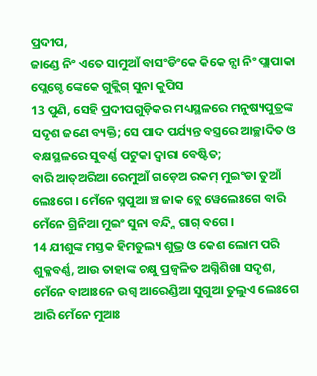ପ୍ରଦୀପ,
ଜାଣ୍ଡେ ନିଂ ଏତେ ସାମୁଆଁ ବାସଂଡିଂକେ କିକେ ନ୍ସା ନିଂ ପ୍ଲାପାକା ପ୍ଲେଗ୍ଚେ ଙ୍କେକେ ଗୁକ୍ଲିଗ୍ ସୁନା କୁପିସ
13 ପୁଣି, ସେହି ପ୍ରଦୀପଗୁଡ଼ିକର ମଧ୍ୟସ୍ଥଳରେ ମନୁଷ୍ୟପୁତ୍ରଙ୍କ ସଦୃଶ ଜଣେ ବ୍ୟକ୍ତି; ସେ ପାଦ ପର୍ଯ୍ୟନ୍ତ ବସ୍ତ୍ରରେ ଆଚ୍ଛାଦିତ ଓ ବକ୍ଷସ୍ଥଳରେ ସୁବର୍ଣ୍ଣ ପଟୁକା ଦ୍ୱାରା ବେଷ୍ଟିତ;
ବାରି ଆତ୍ଅରିଆ ରେମୁଆଁ ଗଡ଼େଅ ରକମ୍ ମୁଇଂଡା ତୁଆଁ ଲେଃଗେ । ମେଁନେ ସ୍ନପୁଆ ଞ୍ଚ ଜାକ ଚ୍ଲେ ୱେଲେଃଗେ ବାରି ମେଁନେ ଗ୍ରିନିଆ ମୁଇଂ ସୁନା ବନ୍ଦ୍ନି ଗାଗ୍ ବଗେ ।
14 ଯୀଶୁଙ୍କ ମସ୍ତକ ହିମତୁଲ୍ୟ ଶୁଭ୍ର ଓ କେଶ ଲୋମ ପରି ଶୁକ୍ଳବର୍ଣ୍ଣ, ଆଉ ତାହାଙ୍କ ଚକ୍ଷୁ ପ୍ରଜ୍ୱଳିତ ଅଗ୍ନିଶିଖା ସଦୃଶ,
ମେଁନେ ବାଆଃନେ ଉଗ୍ବ ଆରେଣ୍ଡିଆ ସୁଗୁଆ ତୁଲୁଏ ଲେଃଗେ ଆରି ମେଁନେ ମୁଆଃ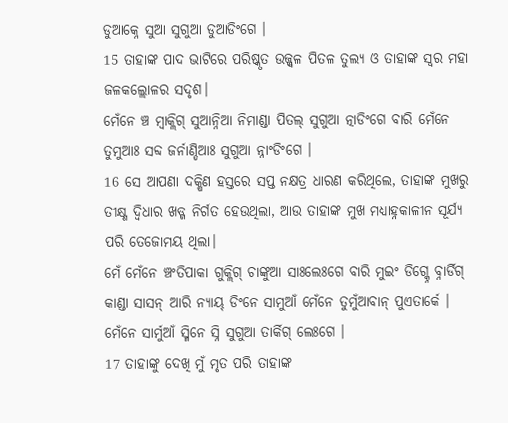ଡୁଆକ୍ନେ ସୁଆ ସୁଗୁଆ ଡୁଆଡିଂଗେ ।
15 ତାହାଙ୍କ ପାଦ ଭାଟିରେ ପରିଷ୍କୃତ ଉଜ୍ଜ୍ୱଳ ପିତଳ ତୁଲ୍ୟ ଓ ତାହାଙ୍କ ସ୍ୱର ମହା ଜଳକଲ୍ଲୋଳର ସଦୃଶ।
ମେଁନେ ଞ୍ଚ ମ୍ବାକ୍ଲିଗ୍ ସୁଆନ୍ନିଆ ନିମାଣ୍ଡା ପିତଲ୍ ସୁଗୁଆ ତ୍ନାଡିଂଗେ ବାରି ମେଁନେ ତୁମୁଆଃ ସବ୍ଦ ଜର୍ନାଣ୍ଡିଆଃ ସୁଗୁଆ ନ୍ନାଂଡିଂଗେ ।
16 ସେ ଆପଣା ଦକ୍ଷିଣ ହସ୍ତରେ ସପ୍ତ ନକ୍ଷତ୍ର ଧାରଣ କରିଥିଲେ, ତାହାଙ୍କ ମୁଖରୁ ତୀକ୍ଷ୍ଣ ଦ୍ୱିଧାର ଖଡ୍ଗ ନିର୍ଗତ ହେଉଥିଲା, ଆଉ ତାହାଙ୍କ ମୁଖ ମଧ୍ୟାହ୍ନକାଳୀନ ସୂର୍ଯ୍ୟ ପରି ତେଜୋମୟ ଥିଲା।
ମେଁ ମେଁନେ ଞ୍ଚଂତିପାକା ଗୁକ୍ଲିଗ୍ ଚାଙ୍କୁଆ ସାଃଲେଃଗେ ବାରି ମୁଇଂ ଡିଗ୍କ୍ନେ ବ୍ନାର୍ଡିଗ୍ କାଣ୍ଡା ସାସନ୍ ଆରି ନ୍ୟାୟ୍ ଡିଂନେ ସାମୁଆଁ ମେଁନେ ତୁମୁଁଆବାନ୍ ପୁଏତାର୍କେ । ମେଁନେ ସାର୍ମୁଆଁ ସ୍ମିନେ ସ୍ନି ସୁଗୁଆ ତାର୍କିଗ୍ ଲେଃଗେ ।
17 ତାହାଙ୍କୁ ଦେଖି ମୁଁ ମୃତ ପରି ତାହାଙ୍କ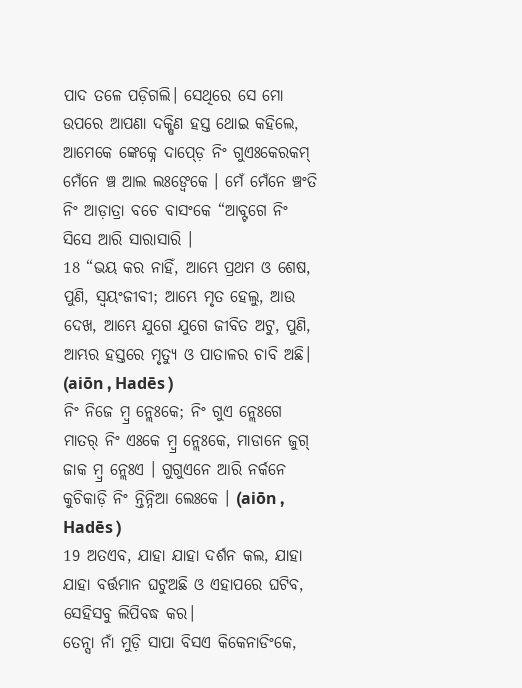ପାଦ ତଳେ ପଡ଼ିଗଲି। ସେଥିରେ ସେ ମୋ ଉପରେ ଆପଣା ଦକ୍ଷିଣ ହସ୍ତ ଥୋଇ କହିଲେ,
ଆମେକେ ଙ୍କେକ୍ନେ ଦାପ୍ଡ଼େ ନିଂ ଗୁଏଃକେରକମ୍ ମେଁନେ ଞ୍ଚ ଆଲ ଲଃଙ୍ୱେକେ । ମେଁ ମେଁନେ ଞ୍ଚଂତି ନିଂ ଆଡ଼ାତ୍ରା ବଚେ ବାସଂକେ “ଆବ୍ଟଗେ ନିଂ ସିସେ ଆରି ସାରାସାରି ।
18 “ଭୟ କର ନାହିଁ, ଆମ୍ଭେ ପ୍ରଥମ ଓ ଶେଷ, ପୁଣି, ସ୍ୱୟଂଜୀବୀ; ଆମ୍ଭେ ମୃତ ହେଲୁ, ଆଉ ଦେଖ, ଆମ୍ଭେ ଯୁଗେ ଯୁଗେ ଜୀବିତ ଅଟୁ, ପୁଣି, ଆମ୍ଭର ହସ୍ତରେ ମୃତ୍ୟୁ ଓ ପାତାଳର ଚାବି ଅଛି। (aiōn , Hadēs )
ନିଂ ନିଜେ ମ୍ବ୍ର ନ୍ଲେଃକେ; ନିଂ ଗୁଏ ନ୍ଲେଃଗେ ମାତର୍ ନିଂ ଏଃକେ ମ୍ବ୍ର ନ୍ଲେଃକେ, ମାଡାନେ ଜୁଗ୍ ଜାକ ମ୍ବ୍ର ନ୍ଲେଃଏ । ଗୁଗୁଏନେ ଆରି ନର୍କନେ କୁଚିକାଡ଼ି ନିଂ ନ୍ତିନ୍ନିଆ ଲେଃକେ । (aiōn , Hadēs )
19 ଅତଏବ, ଯାହା ଯାହା ଦର୍ଶନ କଲ, ଯାହା ଯାହା ବର୍ତ୍ତମାନ ଘଟୁଅଛି ଓ ଏହାପରେ ଘଟିବ, ସେହିସବୁ ଲିପିବଦ୍ଧ କର।
ତେନ୍ସା ନାଁ ମୁଡ଼ି ସାପା ବିସଏ କିକେନାଡିଂକେ,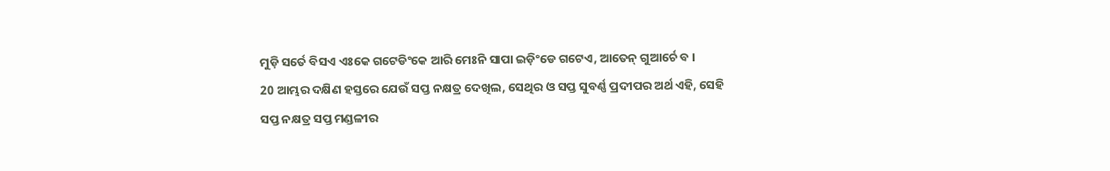ମୁଡ଼ି ସର୍ତେ ବିସଏ ଏଃକେ ଗଟେଡିଂକେ ଆରି ମେଃନି ସାପା ଇଡ଼ିଂଡେ ଗଟେଏ, ଆତେନ୍ ଗୁଆର୍ଚେ ବ ।
20 ଆମ୍ଭର ଦକ୍ଷିଣ ହସ୍ତରେ ଯେଉଁ ସପ୍ତ ନକ୍ଷତ୍ର ଦେଖିଲ, ସେଥିର ଓ ସପ୍ତ ସୁବର୍ଣ୍ଣ ପ୍ରଦୀପର ଅର୍ଥ ଏହି, ସେହି ସପ୍ତ ନକ୍ଷତ୍ର ସପ୍ତ ମଣ୍ଡଳୀର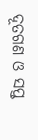ଦୂତଗଣ ଓ ସପ୍ତ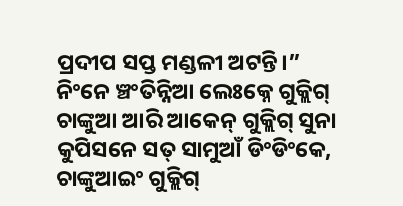ପ୍ରଦୀପ ସପ୍ତ ମଣ୍ଡଳୀ ଅଟନ୍ତି।”
ନିଂନେ ଞ୍ଚଂତିନ୍ନିଆ ଲେଃକ୍ନେ ଗୁକ୍ଲିଗ୍ ଚାଙ୍କୁଆ ଆରି ଆକେନ୍ ଗୁକ୍ଲିଗ୍ ସୁନା କୁପିସନେ ସତ୍ ସାମୁଆଁ ଡିଂଡିଂକେ, ଚାଙ୍କୁଆଇଂ ଗୁକ୍ଲିଗ୍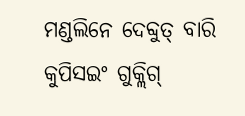ମଣ୍ଡଲିନେ ଦେବ୍ଦୁତ୍ ବାରି କୁପିସଇଂ ଗୁକ୍ଲିଗ୍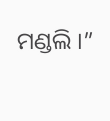ମଣ୍ଡଲି ।”